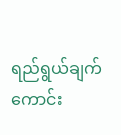ရည်ရွယ်ချက် ကောင်း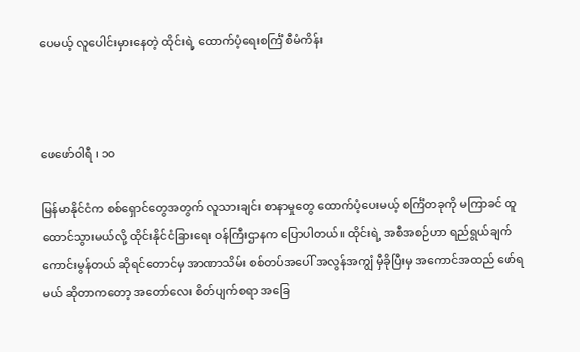ပေမယ့် လူပေါင်းမှားနေတဲ့ ထိုင်းရဲ့ ထောက်ပံ့ရေးစင်္ကြံ စီမံကိန်း



ဖေဖော်ဝါရီ ၊ ၁၀

မြန်မာနိုင်ငံက စစ်ရှောင်တွေအတွက် လူသားချင်း စာနာမှုတွေ ထောက်ပံ့ပေးမယ့် စင်္ကြံတခုကို မကြာခင် ထူထောင်သွားမယ်လို့ ထိုင်းနိုင်ငံခြားရေး ဝန်ကြီးဌာနက ပြောပါတယ်။ ထိုင်းရဲ့ အစီအစဉ်ဟာ ရည်ရွယ်ချက် ကောင်းမွန်တယ် ဆိုရင်တောင်မှ အာဏာသိမ်း စစ်တပ်အပေါ် အလွန်အကျွံ မှီခိုပြီးမှ အကောင်အထည် ဖော်ရမယ် ဆိုတာကတော့ အတော်လေး စိတ်ပျက်စရာ အခြေ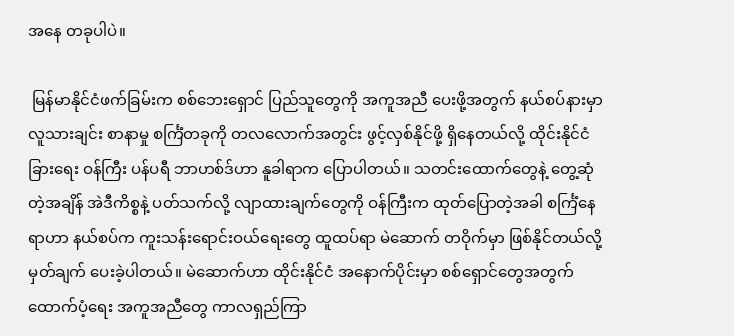အနေ တခုပါပဲ။

 မြန်မာနိုင်ငံဖက်ခြမ်းက စစ်ဘေးရှောင် ပြည်သူတွေကို အကူအညီ ပေးဖို့အတွက် နယ်စပ်နားမှာ လူသားချင်း စာနာမှု စင်္ကြံတခုကို တလလောက်အတွင်း ဖွင့်လှစ်နိုင်ဖို့ ရှိနေတယ်လို့ ထိုင်းနိုင်ငံခြားရေး ဝန်ကြီး ပန်ပရီ ဘာဟစ်ဒ်ဟာ နူခါရာက ပြောပါတယ်။ သတင်းထောက်တွေနဲ့ တွေ့ဆုံတဲ့အချိန် အဲဒီကိစ္စနဲ့ ပတ်သက်လို့ လျာထားချက်တွေကို ဝန်ကြီးက ထုတ်ပြောတဲ့အခါ စင်္ကြံနေရာဟာ နယ်စပ်က ကူးသန်းရောင်းဝယ်ရေးတွေ ထူထပ်ရာ မဲဆောက် တဝိုက်မှာ ဖြစ်နိုင်တယ်လို့ မှတ်ချက် ပေးခဲ့ပါတယ်။ မဲဆောက်ဟာ ထိုင်းနိုင်ငံ အနောက်ပိုင်းမှာ စစ်ရှောင်တွေအတွက် ထောက်ပံ့ရေး အကူအညီတွေ ကာလရှည်ကြာ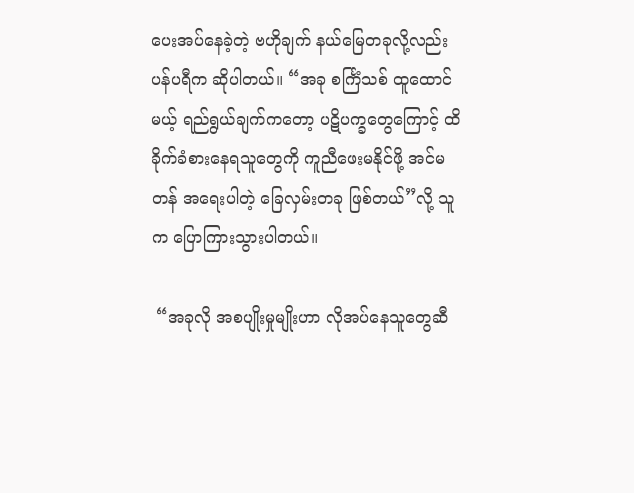ပေးအပ်နေခဲ့တဲ့ ဗဟိုချက် နယ်မြေတခုလို့လည်း ပန်ပရီက ဆိုပါတယ်။ “အခု စင်္ကြံသစ် ထူထောင်မယ့် ရည်ရွယ်ချက်ကတော့ ပဋိပက္ခတွေကြောင့် ထိခိုက်ခံစားနေရသူတွေကို ကူညီဖေးမနိုင်ဖို့ အင်မတန် အရေးပါတဲ့ ခြေလှမ်းတခု ဖြစ်တယ်”လို့ သူက ပြောကြားသွားပါတယ်။

 “အခုလို အစပျိုးမှုမျိုးဟာ လိုအပ်နေသူတွေဆီ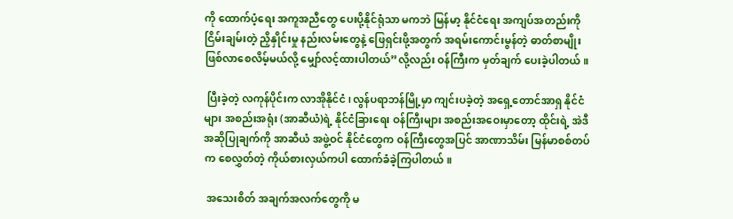ကို ထောက်ပံ့ရေး အကူအညီတွေ ပေးပို့နိုင်ရုံသာ မကဘဲ မြန်မာ့ နိုင်ငံရေး အကျပ်အတည်းကို ငြိမ်းချမ်းတဲ့ ညှိနှိုင်းမှု နည်းလမ်းတွေနဲ့ ဖြေရှင်းဖို့အတွက် အရမ်းကောင်းမွန်တဲ့ ဓာတ်စာမျိုး ဖြစ်လာစေလိမ့်မယ်လို့ မျှော်လင့်ထားပါတယ်”လို့လည်း ဝန်ကြီးက မှတ်ချက် ပေးခဲ့ပါတယ်။

 ပြီးခဲ့တဲ့ လကုန်ပိုင်းက လာအိုနိုင်ငံ၊ လွန်ပရာဘန်မြို့မှာ ကျင်းပခဲ့တဲ့ အရှေ့တောင်အာရှ နိုင်ငံများ အစည်းအရုံး (အာဆီယံ)ရဲ့ နိုင်ငံခြားရေး ဝန်ကြီးများ အစည်းအဝေးမှာတော့ ထိုင်းရဲ့ အဲဒီ အဆိုပြုချက်ကို အာဆီယံ အဖွဲ့ဝင် နိုင်ငံတွေက ဝန်ကြီးတွေအပြင် အာဏာသိမ်း မြန်မာစစ်တပ်က စေလွှတ်တဲ့ ကိုယ်စားလှယ်ကပါ ထောက်ခံခဲ့ကြပါတယ်။

 အသေးစိတ် အချက်အလက်တွေကို မ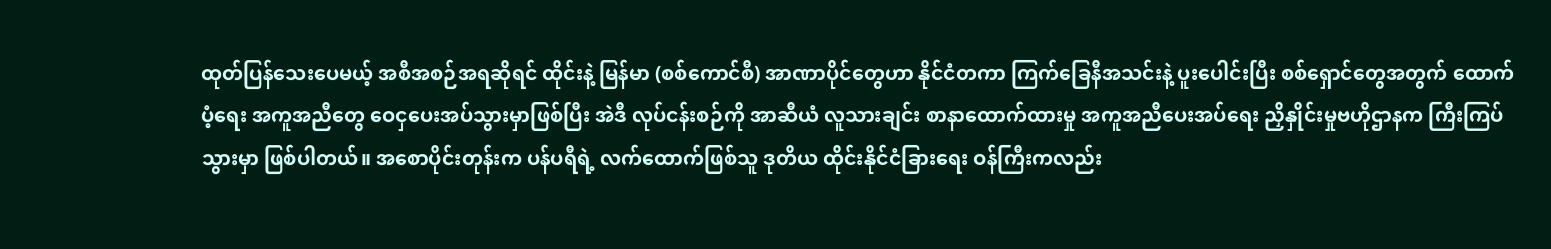ထုတ်ပြန်သေးပေမယ့် အစီအစဉ်အရဆိုရင် ထိုင်းနဲ့ မြန်မာ (စစ်ကောင်စီ) အာဏာပိုင်တွေဟာ နိုင်ငံတကာ ကြက်ခြေနီအသင်းနဲ့ ပူးပေါင်းပြီး စစ်ရှောင်တွေအတွက် ထောက်ပံ့ရေး အကူအညီတွေ ဝေငှပေးအပ်သွားမှာဖြစ်ပြီး အဲဒီ လုပ်ငန်းစဉ်ကို အာဆီယံ လူသားချင်း စာနာထောက်ထားမှု အကူအညီပေးအပ်ရေး ညှိနှိုင်းမှုဗဟိုဌာနက ကြီးကြပ်သွားမှာ ဖြစ်ပါတယ်။ အစောပိုင်းတုန်းက ပန်ပရီရဲ့ လက်ထောက်ဖြစ်သူ ဒုတိယ ထိုင်းနိုင်ငံခြားရေး ဝန်ကြီးကလည်း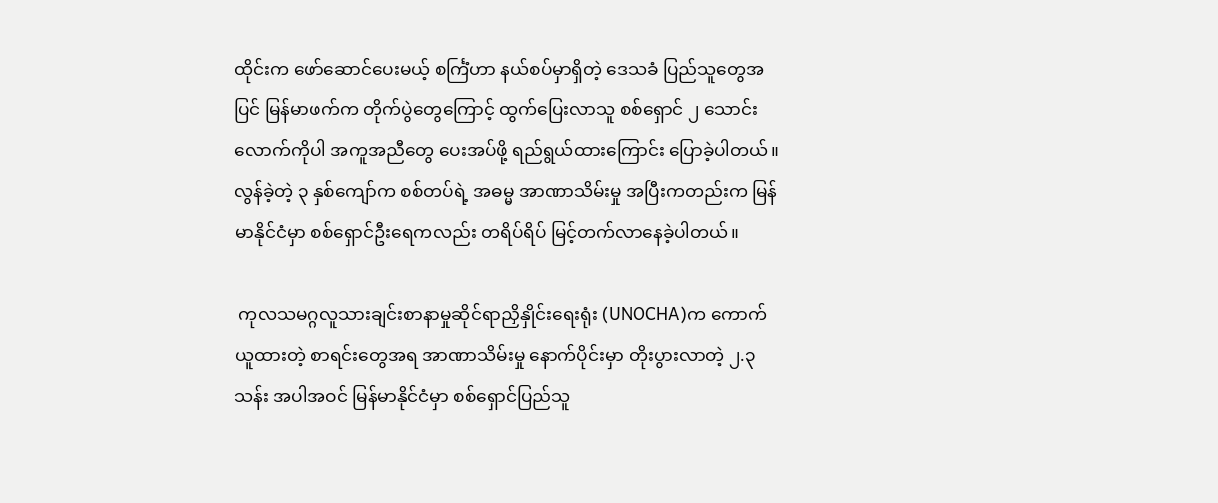ထိုင်းက ဖော်ဆောင်ပေးမယ့် စင်္ကြံဟာ နယ်စပ်မှာရှိတဲ့ ဒေသခံ ပြည်သူတွေအပြင် မြန်မာဖက်က တိုက်ပွဲတွေကြောင့် ထွက်ပြေးလာသူ စစ်ရှောင် ၂ သောင်းလောက်ကိုပါ အကူအညီတွေ ပေးအပ်ဖို့ ရည်ရွယ်ထားကြောင်း ပြောခဲ့ပါတယ်။ လွန်ခဲ့တဲ့ ၃ နှစ်ကျော်က စစ်တပ်ရဲ့ အဓမ္မ အာဏာသိမ်းမှု အပြီးကတည်းက မြန်မာနိုင်ငံမှာ စစ်ရှောင်ဦးရေကလည်း တရိပ်ရိပ် မြင့်တက်လာနေခဲ့ပါတယ်။

 ကုလသမဂ္ဂလူသားချင်းစာနာမှုဆိုင်ရာညှိနှိုင်း‌ရေးရုံး (UNOCHA)က ကောက်ယူထားတဲ့ စာရင်းတွေအရ အာဏာသိမ်းမှု နောက်ပိုင်းမှာ တိုးပွားလာတဲ့ ၂.၃ သန်း အပါအဝင် မြန်မာနိုင်ငံမှာ စစ်ရှောင်ပြည်သူ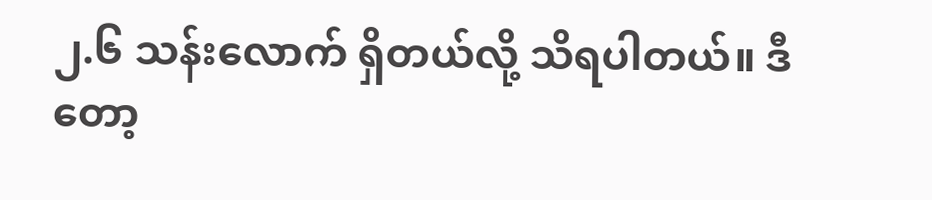၂.၆ သန်းလောက် ရှိတယ်လို့ သိရပါတယ်။ ဒီတော့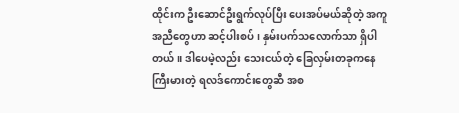ထိုင်းက ဦးဆောင်ဦးရွက်လုပ်ပြီး ပေးအပ်မယ်ဆိုတဲ့ အကူအညီတွေဟာ ဆင့်ပါးစပ်၊ နှမ်းပက်သလောက်သာ ရှိပါတယ်။ ဒါပေမဲ့လည်း သေးငယ်တဲ့ ခြေလှမ်းတခုကနေ ကြီးမားတဲ့ ရလဒ်ကောင်းတွေဆီ အစ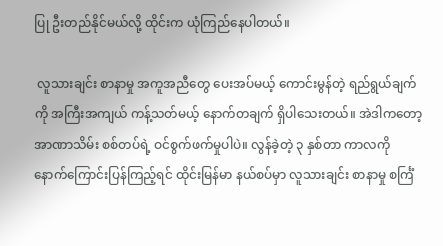ပြု ဦးတည်နိုင်မယ်လို့ ထိုင်းက ယုံကြည်နေပါတယ်။

 လူသားချင်း စာနာမှု အကူအညီတွေ ပေးအပ်မယ့် ကောင်းမွန်တဲ့ ရည်ရွယ်ချက်ကို အကြီးအကျယ် ကန့်သတ်မယ့် နောက်တချက် ရှိပါသေးတယ်။ အဲဒါကတော့ အာဏာသိမ်း စစ်တပ်ရဲ့ ဝင်စွက်ဖက်မှုပါပဲ။ လွန်ခဲ့တဲ့ ၃ နှစ်တာ ကာလကို နောက်ကြောင်းပြန်ကြည့်ရင် ထိုင်းမြန်မာ နယ်စပ်မှာ လူသားချင်း စာနာမှု စင်္ကြံ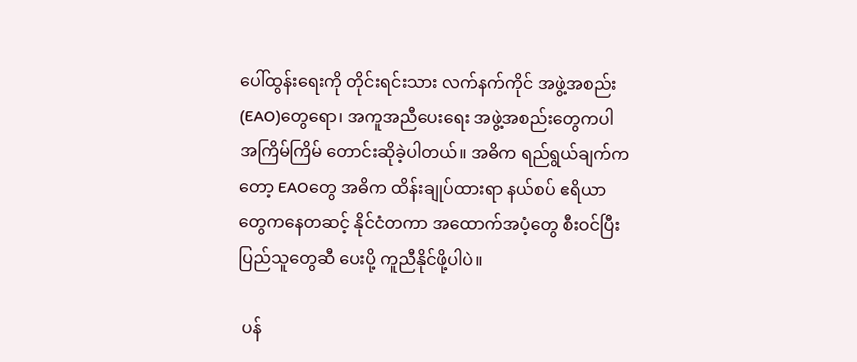ပေါ်ထွန်းရေးကို တိုင်းရင်းသား လက်နက်ကိုင် အဖွဲ့အစည်း (EAO)တွေရော၊ အကူအညီပေးရေး အဖွဲ့အစည်းတွေကပါ အကြိမ်ကြိမ် တောင်းဆိုခဲ့ပါတယ်။ အဓိက ရည်ရွယ်ချက်ကတော့ EAOတွေ အဓိက ထိန်းချုပ်ထားရာ နယ်စပ် ဧရိယာတွေကနေတဆင့် နိုင်ငံတကာ အထောက်အပံ့တွေ စီးဝင်ပြီး ပြည်သူတွေဆီ ပေးပို့ ကူညီနိုင်ဖို့ပါပဲ။

 ပန်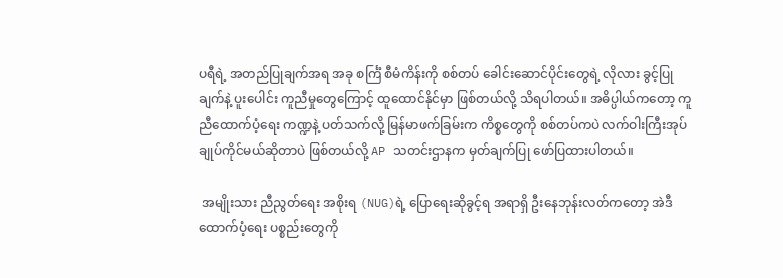ပရီရဲ့ အတည်ပြုချက်အရ အခု စင်္ကြံ စီမံကိန်းကို စစ်တပ် ခေါင်းဆောင်ပိုင်းတွေရဲ့ လိုလား ခွင့်ပြုချက်နဲ့ ပူးပေါင်း ကူညီမှုတွေကြောင့် ထူထောင်နိုင်မှာ ဖြစ်တယ်လို့ သိရပါတယ်။ အဓိပ္ပါယ်ကတော့ ကူညီထောက်ပံ့ရေး ကဏ္ဍနဲ့ ပတ်သက်လို့ မြန်မာဖက်ခြမ်းက ကိစ္စတွေကို စစ်တပ်ကပဲ လက်ဝါးကြီးအုပ် ချုပ်ကိုင်မယ်ဆိုတာပဲ ဖြစ်တယ်လို့ AP သတင်းဌာနက မှတ်ချက်ပြု ဖော်ပြထားပါတယ်။

 အမျိုးသား ညီညွတ်ရေး အစိုးရ (NUG)ရဲ့ ပြောရေးဆိုခွင့်ရ အရာရှိ ဦးနေဘုန်းလတ်ကတော့ အဲဒီ ထောက်ပံ့ရေး ပစ္စည်းတွေကို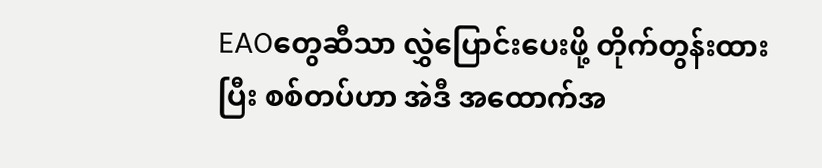EAOတွေဆီသာ လွှဲပြောင်းပေးဖို့ တိုက်တွန်းထားပြီး စစ်တပ်ဟာ အဲဒီ အထောက်အ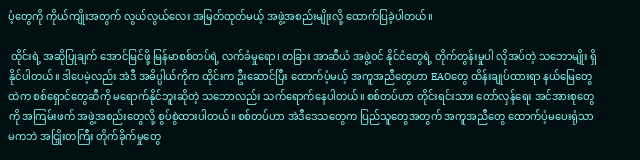ပံ့တွေကို ကိုယ်ကျိုးအတွက် လွယ်လွယ်လေး အမြတ်ထုတ်မယ့် အဖွဲ့အစည်းမျိုးလို့ ထောက်ပြခဲ့ပါတယ်။

 ထိုင်းရဲ့ အဆိုပြုချက် အောင်မြင်ဖို့ မြန်မာစစ်တပ်ရဲ့ လက်ခံမှုရော၊ တခြား အာဆီယံ အဖွဲ့ဝင် နိုင်ငံတွေရဲ့ တိုက်တွန်းမှုပါ လိုအပ်တဲ့ သဘောမျိုး ရှိနိုင်ပါတယ်။ ဒါပေမဲ့လည်း အဲဒီ အဓိပ္ပါယ်ကိုက ထိုင်းက ဦးဆောင်ပြီး ထောက်ပံ့မယ့် အကူအညီတွေဟာ EAOတွေ ထိန်းချုပ်ထားရာ နယ်မြေတွေထဲက စစ်ရှောင်တွေဆီကို မရောက်နိုင်ဘူးဆိုတဲ့ သဘောလည်း သက်ရောက်နေပါတယ်။ စစ်တပ်ဟာ တိုင်းရင်းသား တော်လှန်ရေး အင်အားစုတွေကို အကြမ်းဖက် အဖွဲ့အစည်းတွေလို့ စွပ်စွဲထားပါတယ်။ စစ်တပ်ဟာ အဲဒီဒေသတွေက ပြည်သူတွေအတွက် အကူအညီတွေ ထောက်ပံ့မပေးရုံသာ မကဘဲ အငြှိုးတကြီး တိုက်ခိုက်မှုတွေ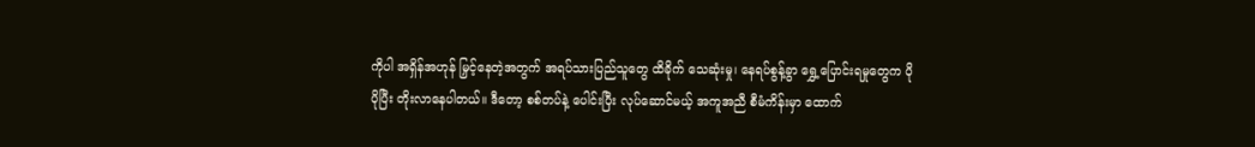ကိုပါ အရှိန်အဟုန် မြှင့်နေတဲ့အတွက် အရပ်သားပြည်သူတွေ ထိခိုက် သေဆုံးမှု၊ နေရပ်စွန့်ခွာ ရွှေ့ပြောင်းရမှုတွေက ပိုပိုပြီး တိုးလာနေပါတယ်။ ဒီတော့ စစ်တပ်နဲ့ ပေါင်းပြီး လုပ်ဆောင်မယ့် အကူအညီ စီမံကိန်းမှာ ထောက်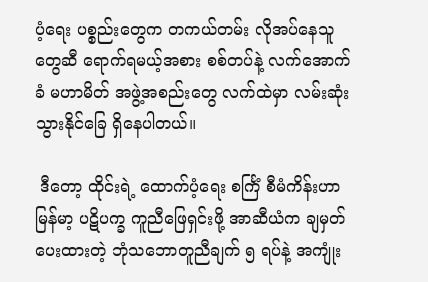ပံ့ရေး ပစ္စည်းတွေက တကယ်တမ်း လိုအပ်နေသူတွေဆီ ရောက်ရမယ့်အစား စစ်တပ်နဲ့ လက်အောက်ခံ မဟာမိတ် အဖွဲ့အစည်းတွေ လက်ထဲမှာ လမ်းဆုံးသွားနိုင်ခြေ ရှိနေပါတယ်။

 ဒီတော့ ထိုင်းရဲ့ ထောက်ပံ့ရေး စင်္ကြံ စီမံကိန်းဟာ မြန်မာ့ ပဋိပက္ခ ကူညီဖြေရှင်းဖို့ အာဆီယံက ချမှတ်ပေးထားတဲ့ ဘုံသဘောတူညီချက် ၅ ရပ်နဲ့ အကျုံး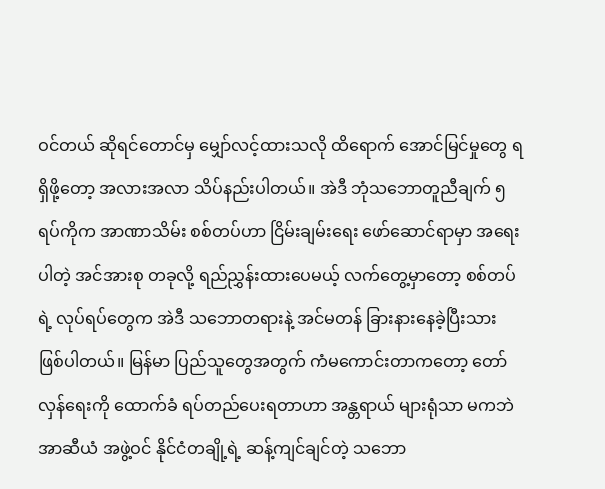ဝင်တယ် ဆိုရင်တောင်မှ မျှော်လင့်ထားသလို ထိရောက် အောင်မြင်မှုတွေ ရရှိဖို့တော့ အလားအလာ သိပ်နည်းပါတယ်။ အဲဒီ ဘုံသဘောတူညီချက် ၅ ရပ်ကိုက အာဏာသိမ်း စစ်တပ်ဟာ ငြိမ်းချမ်းရေး ဖော်ဆောင်ရာမှာ အရေးပါတဲ့ အင်အားစု တခုလို့ ရည်ညွှန်းထားပေမယ့် လက်တွေ့မှာတော့ စစ်တပ်ရဲ့ လုပ်ရပ်တွေက အဲဒီ သဘောတရားနဲ့ အင်မတန် ခြားနားနေခဲ့ပြီးသား ဖြစ်ပါတယ်။ မြန်မာ ပြည်သူတွေအတွက် ကံမကောင်းတာကတော့ တော်လှန်ရေးကို ထောက်ခံ ရပ်တည်ပေးရတာဟာ အန္တရာယ် များရုံသာ မကဘဲ အာဆီယံ အဖွဲ့ဝင် နိုင်ငံတချို့ရဲ့ ဆန့်ကျင်ချင်တဲ့ သဘော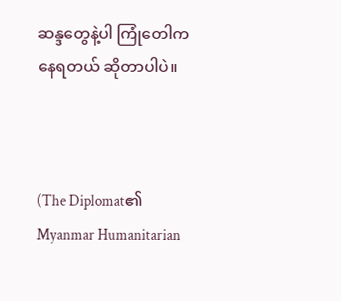ဆန္ဒတွေနဲ့ပါ ကြုံတေါကနေရတယ် ဆိုတာပါပဲ။



(The Diplomat၏ Myanmar Humanitarian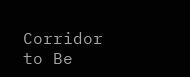Corridor to Be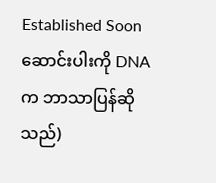Established Soon ဆောင်းပါးကို DNAက ဘာသာပြန်ဆိုသည်)